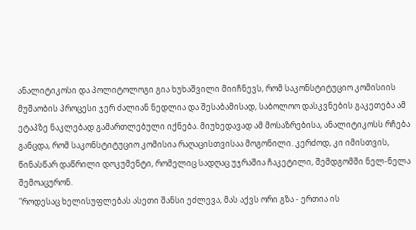ანალიტიკოსი და პოლიტოლოგი გია ხუხაშვილი მიიჩნევს, რომ საკონსტიტუციო კომისიის მუშაობის პროცესი ჯერ ძალიან ნედლია და შესაბამისად, საბოლოო დასკვნების გაკეთება ამ ეტაპზე ნაკლებად გამართლებული იქნება. მიუხედავად ამ მოსაზრებისა, ანალიტიკოსს რჩება განცდა, რომ საკონსტიტუციო კომისია რაღაცისთვისაა მოგონილი. კერძოდ, კი იმისთვის, წინასწარ დაწრილი დოკუმენტი, რომელიც სადღაც უჯრაშია ჩაკეტილი, შემდგომში ნელ-ნელა შემოაცურონ.
"როდესაც ხელისუფლებას ასეთი შანსი ეძლევა, მას აქვს ორი გზა - ერთია ის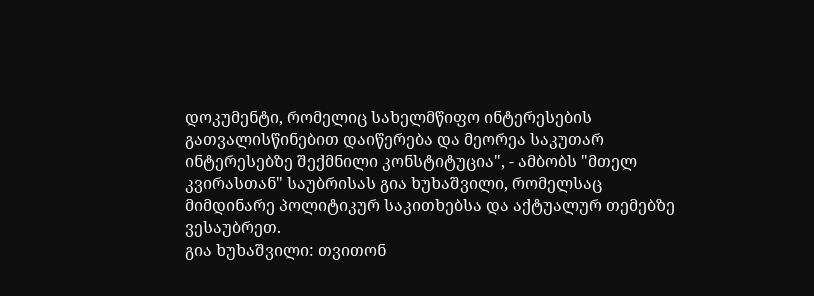დოკუმენტი, რომელიც სახელმწიფო ინტერესების გათვალისწინებით დაიწერება და მეორეა საკუთარ ინტერესებზე შექმნილი კონსტიტუცია", - ამბობს "მთელ კვირასთან" საუბრისას გია ხუხაშვილი, რომელსაც მიმდინარე პოლიტიკურ საკითხებსა და აქტუალურ თემებზე ვესაუბრეთ.
გია ხუხაშვილი: თვითონ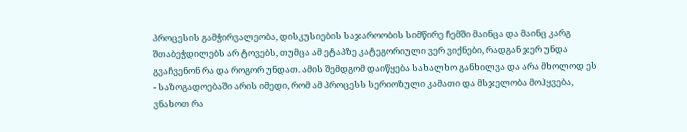პროცესის გამჭირვალეობა, დისკუსიების საჯაროობის სიმწირე ჩემში მაინცა და მაინც კარგ შთაბეჭდილებს არ ტოვებს, თუმცა ამ ეტაპზე კატეგორიული ვერ ვიქნები, რადგან ჯერ უნდა გვაჩვენონ რა და როგორ უნდათ. ამის შემდგომ დაიწყება სახალხო განხილვა და არა მხოლოდ ეს - საზოგადოებაში არის იმედი, რომ ამ პროცესს სერიოზული კამათი და მსჯელობა მოჰყვება, ვნახოთ რა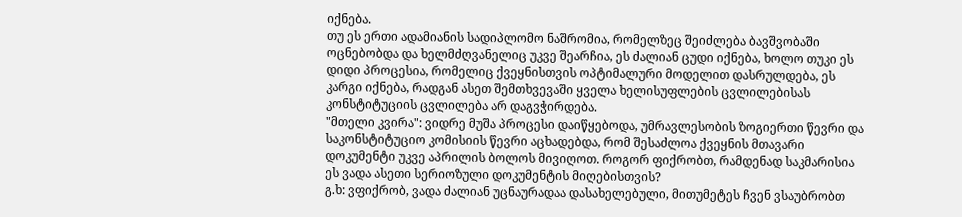იქნება.
თუ ეს ერთი ადამიანის სადიპლომო ნაშრომია, რომელზეც შეიძლება ბავშვობაში ოცნებობდა და ხელმძღვანელიც უკვე შეარჩია, ეს ძალიან ცუდი იქნება, ხოლო თუკი ეს დიდი პროცესია, რომელიც ქვეყნისთვის ოპტიმალური მოდელით დასრულდება, ეს კარგი იქნება, რადგან ასეთ შემთხვევაში ყველა ხელისუფლების ცვლილებისას კონსტიტუციის ცვლილება არ დაგვჭირდება.
"მთელი კვირა": ვიდრე მუშა პროცესი დაიწყებოდა, უმრავლესობის ზოგიერთი წევრი და საკონსტიტუციო კომისიის წევრი აცხადებდა, რომ შესაძლოა ქვეყნის მთავარი დოკუმენტი უკვე აპრილის ბოლოს მივიღოთ. როგორ ფიქრობთ, რამდენად საკმარისია ეს ვადა ასეთი სერიოზული დოკუმენტის მიღებისთვის?
გ.ხ: ვფიქრობ, ვადა ძალიან უცნაურადაა დასახელებული, მითუმეტეს ჩვენ ვსაუბრობთ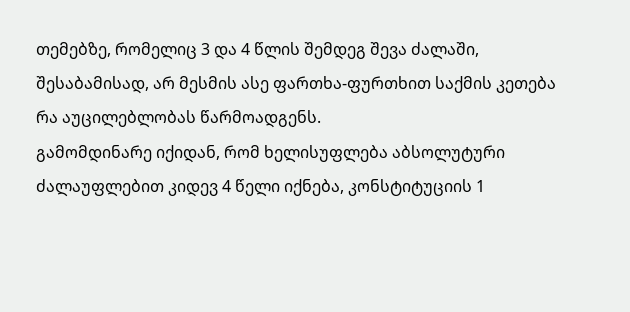თემებზე, რომელიც 3 და 4 წლის შემდეგ შევა ძალაში, შესაბამისად, არ მესმის ასე ფართხა-ფურთხით საქმის კეთება რა აუცილებლობას წარმოადგენს.
გამომდინარე იქიდან, რომ ხელისუფლება აბსოლუტური ძალაუფლებით კიდევ 4 წელი იქნება, კონსტიტუციის 1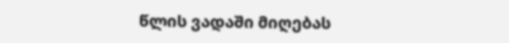წლის ვადაში მიღებას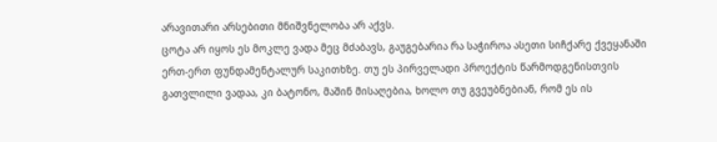არავითარი არსებითი მნიშვნელობა არ აქვს.
ცოტა არ იყოს ეს მოკლე ვადა მეც მძაბავს, გაუგებარია რა საჭიროა ასეთი სიჩქარე ქვეყანაში ერთ-ერთ ფუნდამენტალურ საკითხზე. თუ ეს პირველადი პროექტის წარმოდგენისთვის გათვლილი ვადაა, კი ბატონო, მაშინ მისაღებია, ხოლო თუ გვეუბნებიან, რომ ეს ის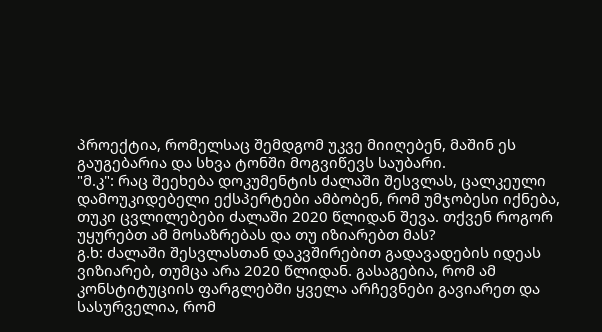პროექტია, რომელსაც შემდგომ უკვე მიიღებენ, მაშინ ეს გაუგებარია და სხვა ტონში მოგვიწევს საუბარი.
"მ.კ": რაც შეეხება დოკუმენტის ძალაში შესვლას, ცალკეული დამოუკიდებელი ექსპერტები ამბობენ, რომ უმჯობესი იქნება, თუკი ცვლილებები ძალაში 2020 წლიდან შევა. თქვენ როგორ უყურებთ ამ მოსაზრებას და თუ იზიარებთ მას?
გ.ხ: ძალაში შესვლასთან დაკვშირებით გადავადების იდეას ვიზიარებ, თუმცა არა 2020 წლიდან. გასაგებია, რომ ამ კონსტიტუციის ფარგლებში ყველა არჩევნები გავიარეთ და სასურველია, რომ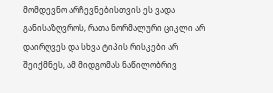მომდევნო არჩევნებისთვის ეს ვადა განისაზღვროს, რათა ნორმალური ციკლი არ დაირღვეს და სხვა ტიპის რისკები არ შეიქმნეს, ამ მიდგომას ნაწილობრივ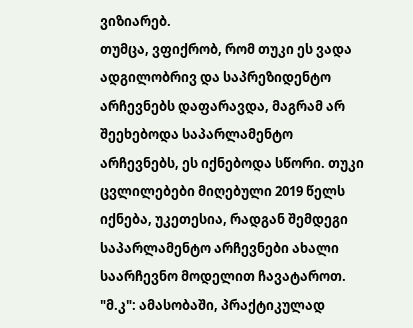ვიზიარებ.
თუმცა, ვფიქრობ, რომ თუკი ეს ვადა ადგილობრივ და საპრეზიდენტო არჩევნებს დაფარავდა, მაგრამ არ შეეხებოდა საპარლამენტო არჩევნებს, ეს იქნებოდა სწორი. თუკი ცვლილებები მიღებული 2019 წელს იქნება, უკეთესია, რადგან შემდეგი საპარლამენტო არჩევნები ახალი საარჩევნო მოდელით ჩავატაროთ.
"მ.კ": ამასობაში, პრაქტიკულად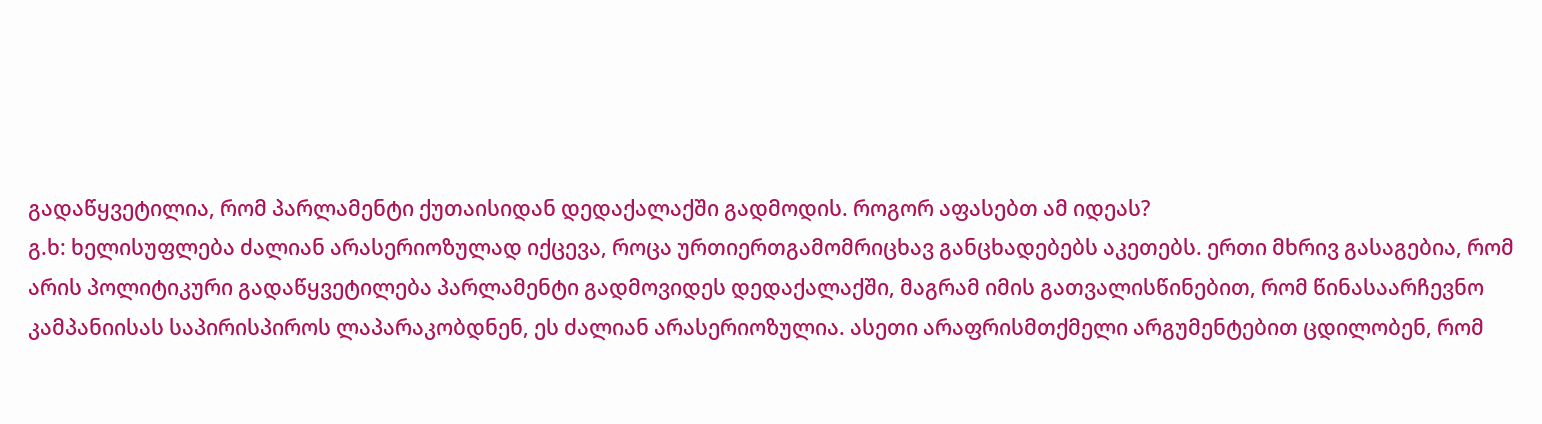გადაწყვეტილია, რომ პარლამენტი ქუთაისიდან დედაქალაქში გადმოდის. როგორ აფასებთ ამ იდეას?
გ.ხ: ხელისუფლება ძალიან არასერიოზულად იქცევა, როცა ურთიერთგამომრიცხავ განცხადებებს აკეთებს. ერთი მხრივ გასაგებია, რომ არის პოლიტიკური გადაწყვეტილება პარლამენტი გადმოვიდეს დედაქალაქში, მაგრამ იმის გათვალისწინებით, რომ წინასაარჩევნო კამპანიისას საპირისპიროს ლაპარაკობდნენ, ეს ძალიან არასერიოზულია. ასეთი არაფრისმთქმელი არგუმენტებით ცდილობენ, რომ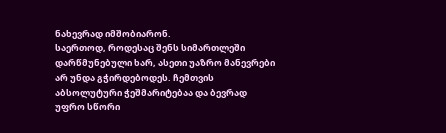ნახევრად იმშობიარონ.
საერთოდ, როდესაც შენს სიმართლეში დარწმუნებული ხარ, ასეთი უაზრო მანევრები არ უნდა გჭირდებოდეს. ჩემთვის აბსოლუტური ჭეშმარიტებაა და ბევრად უფრო სწორი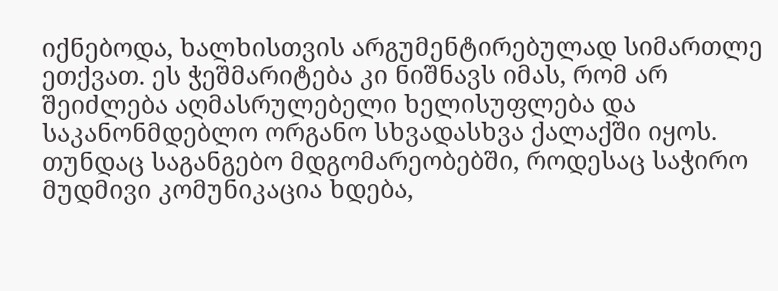იქნებოდა, ხალხისთვის არგუმენტირებულად სიმართლე ეთქვათ. ეს ჭეშმარიტება კი ნიშნავს იმას, რომ არ შეიძლება აღმასრულებელი ხელისუფლება და საკანონმდებლო ორგანო სხვადასხვა ქალაქში იყოს.
თუნდაც საგანგებო მდგომარეობებში, როდესაც საჭირო მუდმივი კომუნიკაცია ხდება,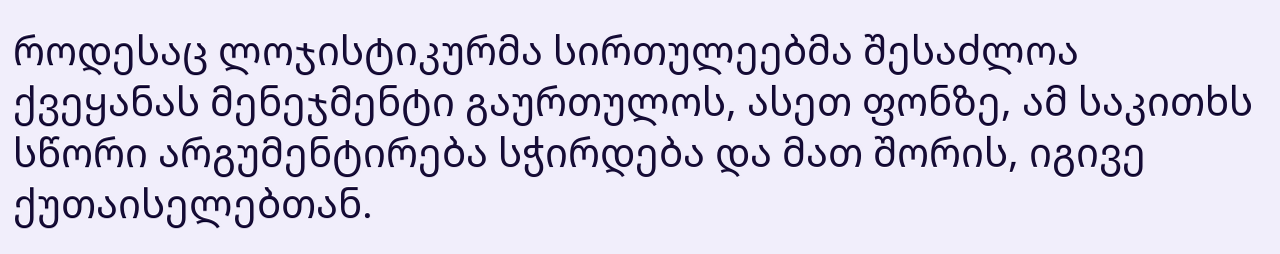როდესაც ლოჯისტიკურმა სირთულეებმა შესაძლოა ქვეყანას მენეჯმენტი გაურთულოს, ასეთ ფონზე, ამ საკითხს სწორი არგუმენტირება სჭირდება და მათ შორის, იგივე ქუთაისელებთან.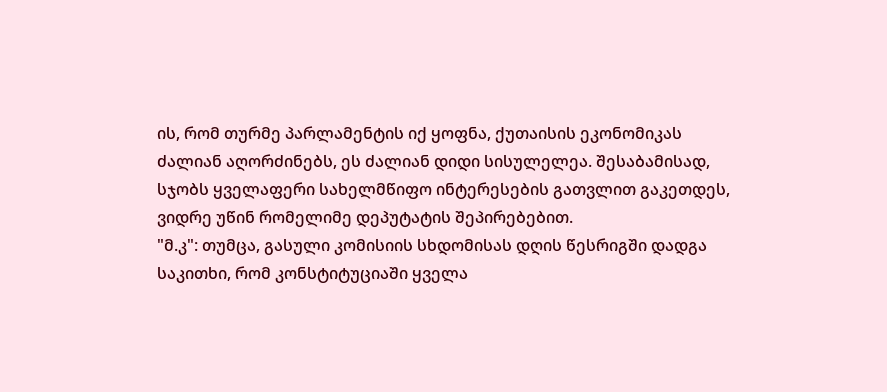ის, რომ თურმე პარლამენტის იქ ყოფნა, ქუთაისის ეკონომიკას ძალიან აღორძინებს, ეს ძალიან დიდი სისულელეა. შესაბამისად, სჯობს ყველაფერი სახელმწიფო ინტერესების გათვლით გაკეთდეს, ვიდრე უწინ რომელიმე დეპუტატის შეპირებებით.
"მ.კ": თუმცა, გასული კომისიის სხდომისას დღის წესრიგში დადგა საკითხი, რომ კონსტიტუციაში ყველა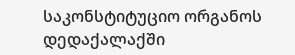საკონსტიტუციო ორგანოს დედაქალაქში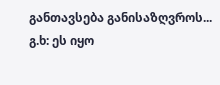განთავსება განისაზღვროს...
გ.ხ: ეს იყო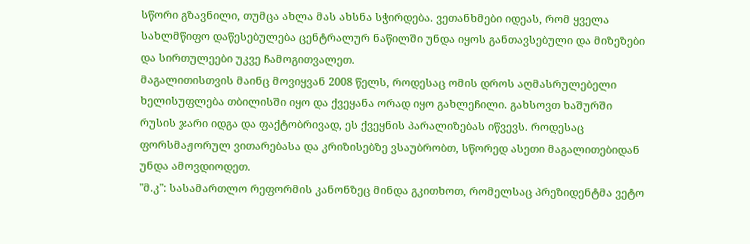სწორი გზავნილი, თუმცა ახლა მას ახსნა სჭირდება. ვეთანხმები იდეას, რომ ყველა სახლმწიფო დაწესებულება ცენტრალურ ნაწილში უნდა იყოს განთავსებული და მიზეზები და სირთულეები უკვე ჩამოგითვალეთ.
მაგალითისთვის მაინც მოვიყვან 2008 წელს, როდესაც ომის დროს აღმასრულებელი ხელისუფლება თბილისში იყო და ქვეყანა ორად იყო გახლეჩილი. გახსოვთ ხაშურში რუსის ჯარი იდგა და ფაქტობრივად, ეს ქვეყნის პარალიზებას იწვევს. როდესაც ფორსმაჟორულ ვითარებასა და კრიზისებზე ვსაუბრობთ, სწორედ ასეთი მაგალითებიდან უნდა ამოვდიოდეთ.
"მ.კ": სასამართლო რეფორმის კანონზეც მინდა გკითხოთ, რომელსაც პრეზიდენტმა ვეტო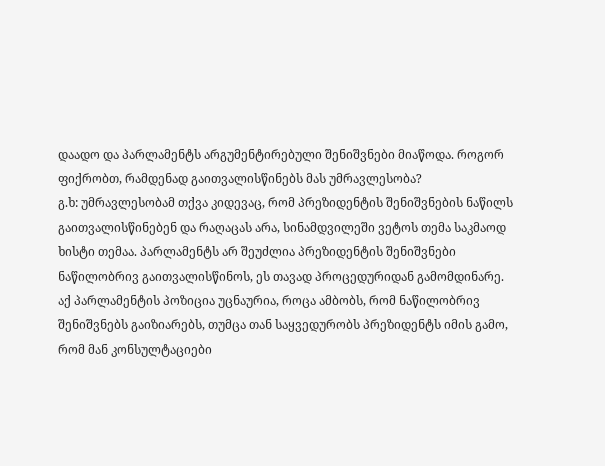დაადო და პარლამენტს არგუმენტირებული შენიშვნები მიაწოდა. როგორ ფიქრობთ, რამდენად გაითვალისწინებს მას უმრავლესობა?
გ.ხ: უმრავლესობამ თქვა კიდევაც, რომ პრეზიდენტის შენიშვნების ნაწილს გაითვალისწინებენ და რაღაცას არა, სინამდვილეში ვეტოს თემა საკმაოდ ხისტი თემაა. პარლამენტს არ შეუძლია პრეზიდენტის შენიშვნები ნაწილობრივ გაითვალისწინოს, ეს თავად პროცედურიდან გამომდინარე.
აქ პარლამენტის პოზიცია უცნაურია, როცა ამბობს, რომ ნაწილობრივ შენიშვნებს გაიზიარებს, თუმცა თან საყვედურობს პრეზიდენტს იმის გამო, რომ მან კონსულტაციები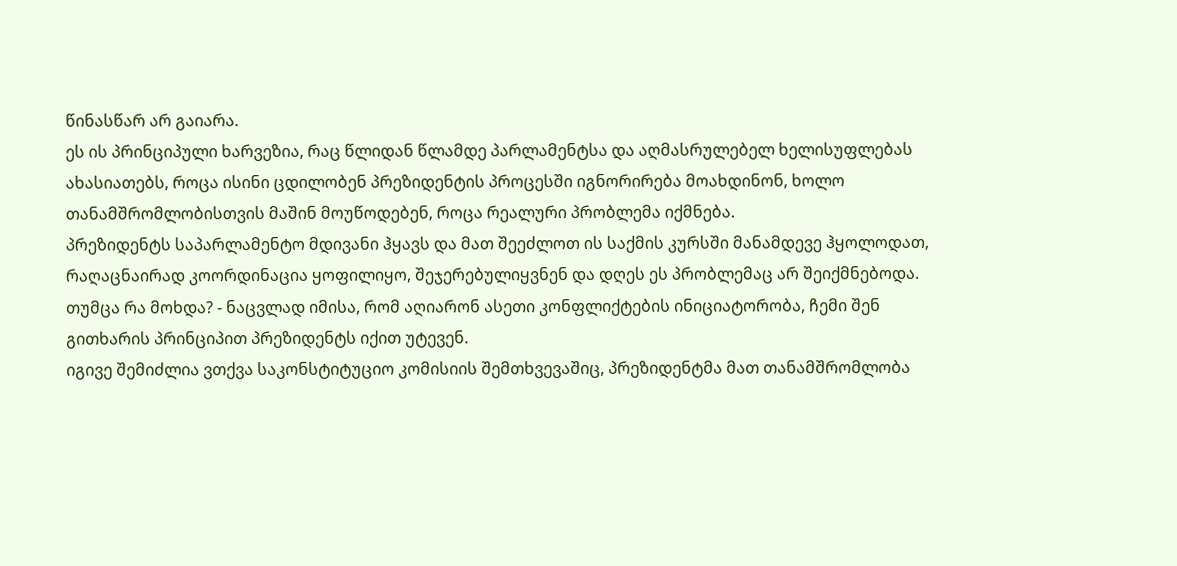წინასწარ არ გაიარა.
ეს ის პრინციპული ხარვეზია, რაც წლიდან წლამდე პარლამენტსა და აღმასრულებელ ხელისუფლებას ახასიათებს, როცა ისინი ცდილობენ პრეზიდენტის პროცესში იგნორირება მოახდინონ, ხოლო თანამშრომლობისთვის მაშინ მოუწოდებენ, როცა რეალური პრობლემა იქმნება.
პრეზიდენტს საპარლამენტო მდივანი ჰყავს და მათ შეეძლოთ ის საქმის კურსში მანამდევე ჰყოლოდათ, რაღაცნაირად კოორდინაცია ყოფილიყო, შეჯერებულიყვნენ და დღეს ეს პრობლემაც არ შეიქმნებოდა. თუმცა რა მოხდა? - ნაცვლად იმისა, რომ აღიარონ ასეთი კონფლიქტების ინიციატორობა, ჩემი შენ გითხარის პრინციპით პრეზიდენტს იქით უტევენ.
იგივე შემიძლია ვთქვა საკონსტიტუციო კომისიის შემთხვევაშიც, პრეზიდენტმა მათ თანამშრომლობა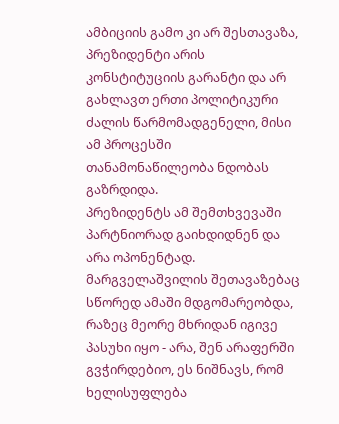ამბიციის გამო კი არ შესთავაზა, პრეზიდენტი არის კონსტიტუციის გარანტი და არ გახლავთ ერთი პოლიტიკური ძალის წარმომადგენელი, მისი ამ პროცესში თანამონაწილეობა ნდობას გაზრდიდა.
პრეზიდენტს ამ შემთხვევაში პარტნიორად გაიხდიდნენ და არა ოპონენტად. მარგველაშვილის შეთავაზებაც სწორედ ამაში მდგომარეობდა, რაზეც მეორე მხრიდან იგივე პასუხი იყო - არა, შენ არაფერში გვჭირდებიო, ეს ნიშნავს, რომ ხელისუფლება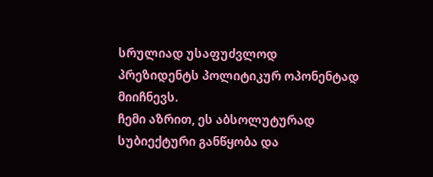სრულიად უსაფუძვლოდ პრეზიდენტს პოლიტიკურ ოპონენტად მიიჩნევს.
ჩემი აზრით, ეს აბსოლუტურად სუბიექტური განწყობა და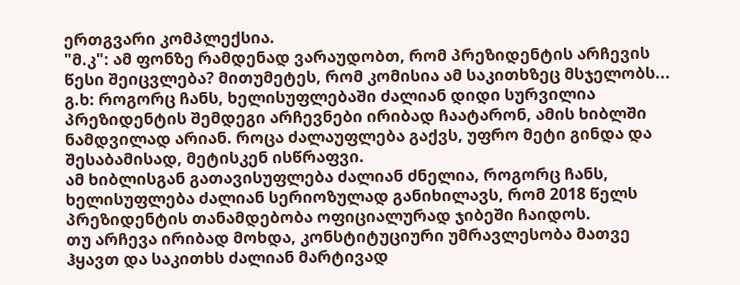ერთგვარი კომპლექსია.
"მ.კ": ამ ფონზე რამდენად ვარაუდობთ, რომ პრეზიდენტის არჩევის წესი შეიცვლება? მითუმეტეს, რომ კომისია ამ საკითხზეც მსჯელობს...
გ.ხ: როგორც ჩანს, ხელისუფლებაში ძალიან დიდი სურვილია პრეზიდენტის შემდეგი არჩევნები ირიბად ჩაატარონ, ამის ხიბლში ნამდვილად არიან. როცა ძალაუფლება გაქვს, უფრო მეტი გინდა და შესაბამისად, მეტისკენ ისწრაფვი.
ამ ხიბლისგან გათავისუფლება ძალიან ძნელია, როგორც ჩანს, ხელისუფლება ძალიან სერიოზულად განიხილავს, რომ 2018 წელს პრეზიდენტის თანამდებობა ოფიციალურად ჯიბეში ჩაიდოს.
თუ არჩევა ირიბად მოხდა, კონსტიტუციური უმრავლესობა მათვე ჰყავთ და საკითხს ძალიან მარტივად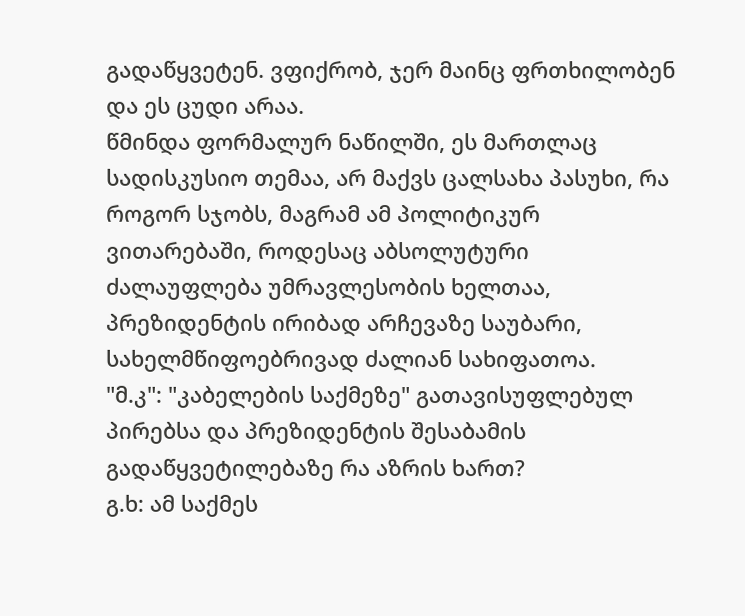გადაწყვეტენ. ვფიქრობ, ჯერ მაინც ფრთხილობენ და ეს ცუდი არაა.
წმინდა ფორმალურ ნაწილში, ეს მართლაც სადისკუსიო თემაა, არ მაქვს ცალსახა პასუხი, რა როგორ სჯობს, მაგრამ ამ პოლიტიკურ ვითარებაში, როდესაც აბსოლუტური ძალაუფლება უმრავლესობის ხელთაა, პრეზიდენტის ირიბად არჩევაზე საუბარი, სახელმწიფოებრივად ძალიან სახიფათოა.
"მ.კ": "კაბელების საქმეზე" გათავისუფლებულ პირებსა და პრეზიდენტის შესაბამის გადაწყვეტილებაზე რა აზრის ხართ?
გ.ხ: ამ საქმეს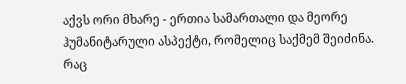აქვს ორი მხარე - ერთია სამართალი და მეორე ჰუმანიტარული ასპექტი, რომელიც საქმემ შეიძინა.
რაც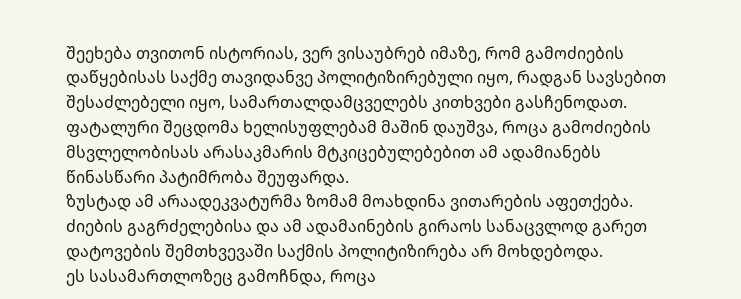შეეხება თვითონ ისტორიას, ვერ ვისაუბრებ იმაზე, რომ გამოძიების დაწყებისას საქმე თავიდანვე პოლიტიზირებული იყო, რადგან სავსებით შესაძლებელი იყო, სამართალდამცველებს კითხვები გასჩენოდათ.
ფატალური შეცდომა ხელისუფლებამ მაშინ დაუშვა, როცა გამოძიების მსვლელობისას არასაკმარის მტკიცებულებებით ამ ადამიანებს წინასწარი პატიმრობა შეუფარდა.
ზუსტად ამ არაადეკვატურმა ზომამ მოახდინა ვითარების აფეთქება. ძიების გაგრძელებისა და ამ ადამაინების გირაოს სანაცვლოდ გარეთ დატოვების შემთხვევაში საქმის პოლიტიზირება არ მოხდებოდა.
ეს სასამართლოზეც გამოჩნდა, როცა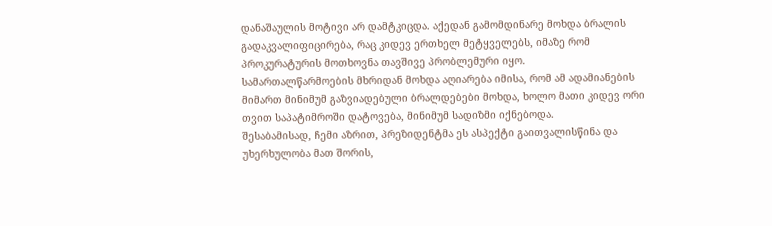დანაშაულის მოტივი არ დამტკიცდა. აქედან გამომდინარე მოხდა ბრალის გადაკვალიფიცირება, რაც კიდევ ერთხელ მეტყველებს, იმაზე რომ პროკურატურის მოთხოვნა თავშივე პრობლემური იყო.
სამართალწარმოების მხრიდან მოხდა აღიარება იმისა, რომ ამ ადამიანების მიმართ მინიმუმ გაზვიადებული ბრალდებები მოხდა, ხოლო მათი კიდევ ორი თვით საპატიმროში დატოვება, მინიმუმ სადიზმი იქნებოდა.
შესაბამისად, ჩემი აზრით, პრეზიდენტმა ეს ასპექტი გაითვალისწინა და უხერხულობა მათ შორის,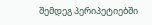შემდეგ პერიპეტიებში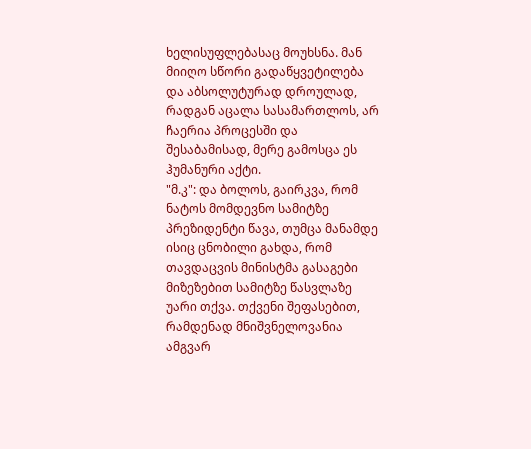ხელისუფლებასაც მოუხსნა. მან მიიღო სწორი გადაწყვეტილება და აბსოლუტურად დროულად, რადგან აცალა სასამართლოს, არ ჩაერია პროცესში და შესაბამისად, მერე გამოსცა ეს ჰუმანური აქტი.
"მ.კ": და ბოლოს, გაირკვა, რომ ნატოს მომდევნო სამიტზე პრეზიდენტი წავა, თუმცა მანამდე ისიც ცნობილი გახდა, რომ თავდაცვის მინისტმა გასაგები მიზეზებით სამიტზე წასვლაზე უარი თქვა. თქვენი შეფასებით, რამდენად მნიშვნელოვანია ამგვარ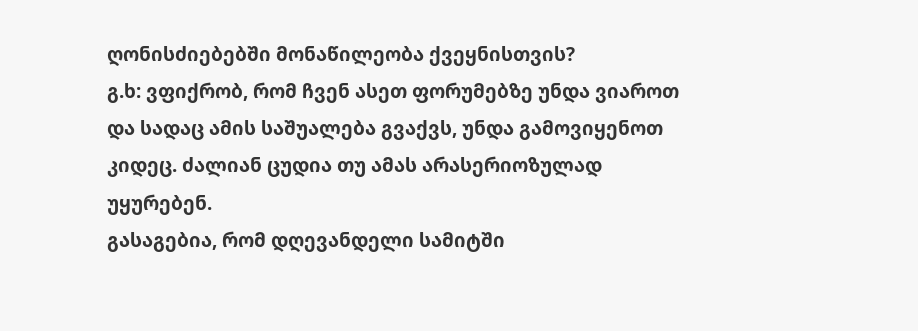ღონისძიებებში მონაწილეობა ქვეყნისთვის?
გ.ხ: ვფიქრობ, რომ ჩვენ ასეთ ფორუმებზე უნდა ვიაროთ და სადაც ამის საშუალება გვაქვს, უნდა გამოვიყენოთ კიდეც. ძალიან ცუდია თუ ამას არასერიოზულად უყურებენ.
გასაგებია, რომ დღევანდელი სამიტში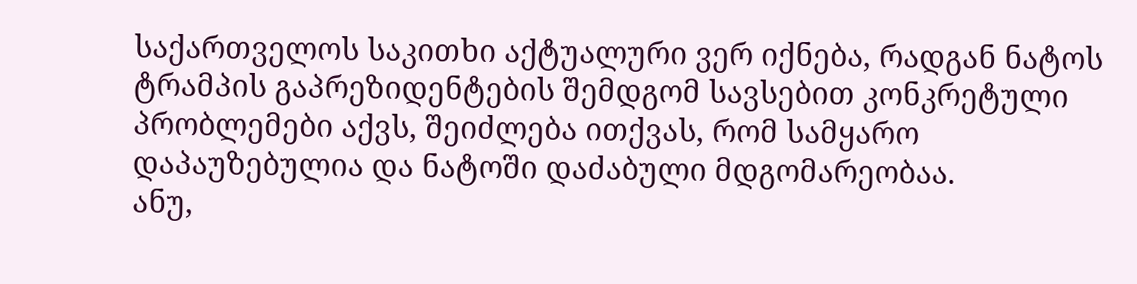საქართველოს საკითხი აქტუალური ვერ იქნება, რადგან ნატოს ტრამპის გაპრეზიდენტების შემდგომ სავსებით კონკრეტული პრობლემები აქვს, შეიძლება ითქვას, რომ სამყარო დაპაუზებულია და ნატოში დაძაბული მდგომარეობაა.
ანუ,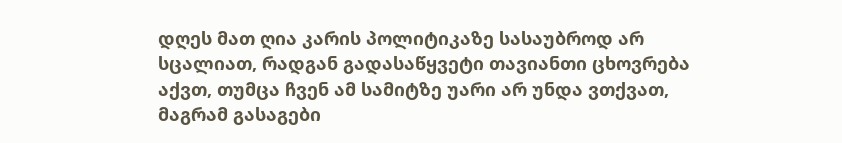დღეს მათ ღია კარის პოლიტიკაზე სასაუბროდ არ სცალიათ, რადგან გადასაწყვეტი თავიანთი ცხოვრება აქვთ, თუმცა ჩვენ ამ სამიტზე უარი არ უნდა ვთქვათ, მაგრამ გასაგები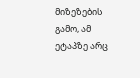მიზეზების გამო, ამ ეტაპზე არც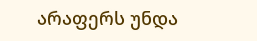არაფერს უნდა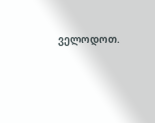ველოდოთ.